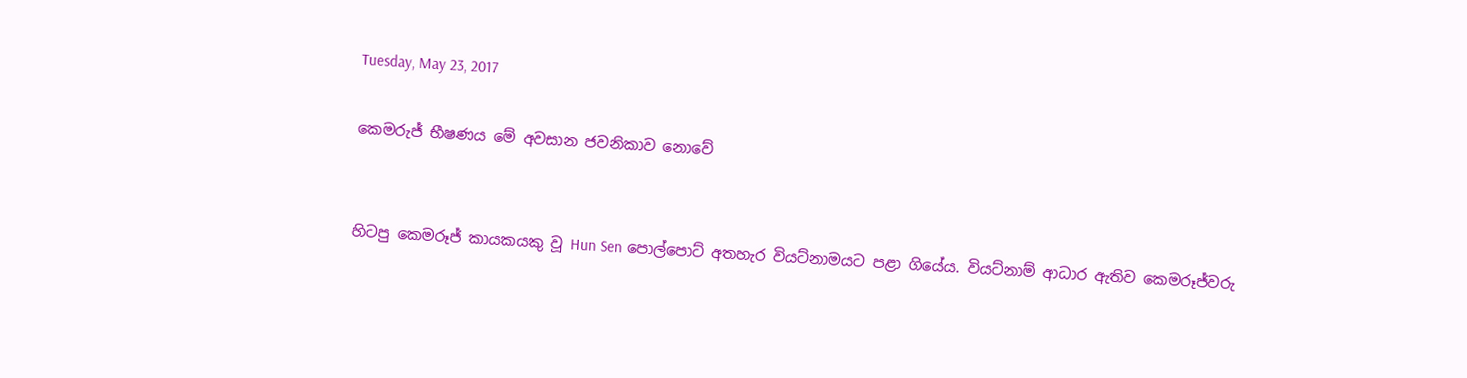Tuesday, May 23, 2017

කෙමරුජ් භීෂණය මේ අවසාන ජවනිකාව නොවේ


හිටපු කෙමරූජ් කායකයකු වූ Hun Sen පොල්පොට් අතහැර වියට්නාමයට පළා ගියේය. වියට්නාම් ආධාර ඇතිව කෙමරූජ්වරු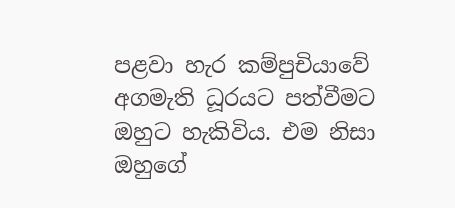පළවා හැර කම්පුචියාවේ අගමැති ධූරයට පත්වීමට ඔහුට හැකිවිය. එම නිසා ඔහුගේ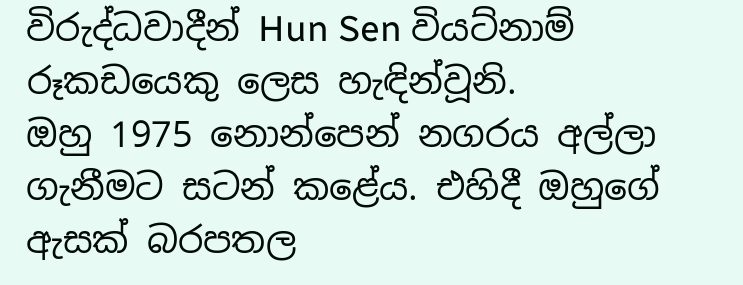විරුද්ධවාදීන් Hun Sen වියට්නාම් රූකඩයෙකු ලෙස හැඳින්වූනි.
ඔහු 1975 නොන්පෙන් නගරය අල්ලා ගැනීමට සටන් කළේය. එහිදී ඔහුගේ ඇසක් බරපතල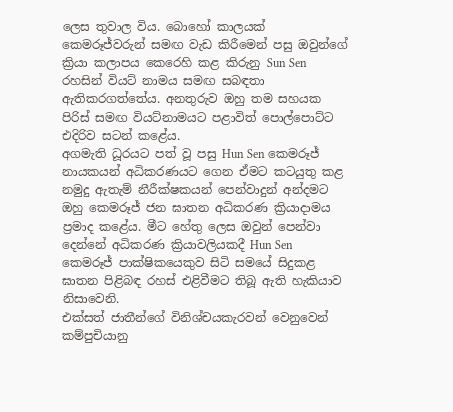ලෙස තුවාල විය. බොහෝ කාලයක් කෙමරූජ්වරුන් සමඟ වැඩ කිරීමෙන් පසු ඔවුන්ගේ ක්‍රියා කලාපය කෙරෙහි කළ කිරුනු Sun Sen රහසින් වියට් නාමය සමඟ සබඳතා ඇතිකරගත්තේය. අනතුරුව ඔහු තම සහයක පිරිස් සමඟ වියට්නාමයට පළාවිත් පොල්පොට්ට එදිරිව සටන් කළේය.
අගමැති ධූරයට පත් වූ පසු Hun Sen කෙමරූජ් නායකයන් අධිකරණයට ගෙන ඒමට කටයුතු කළ නමුදු ඇතැම් නීරීක්ෂකයන් පෙන්වාදුන් අන්දමට ඔහු කෙමරූජ් ජන ඝාතන අධිකරණ ක්‍රියාදාමය ප්‍රමාද කළේය. මීට හේතු ලෙස ඔවුන් පෙන්වා දෙන්නේ අධිකරණ ක්‍රියාවලියකදී Hun Sen කෙමරූජ් පාක්ෂිකයෙකුව සිටි සමයේ සිදුකළ ඝාතන පිළිබඳ රහස් එළිවීමට තිබූ ඇති හැකියාව නිසාවෙනි.
එක්සත් ජාතීන්ගේ විනිශ්චයකැරවන් වෙනුවෙන් කම්පුචියානු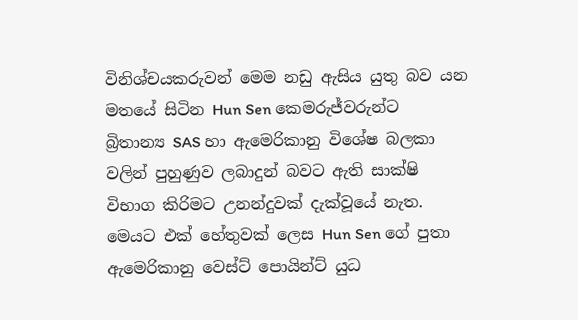විනිශ්චයකරුවන් මෙම නඩු ඇසිය යුතු බව යන මතයේ සිටින Hun Sen කෙමරුජ්වරුන්ට බ්‍රිතාන්‍ය SAS හා ඇමෙරිකානු විශේෂ බලකා වලින් පුහුණුව ලබාදුන් බවට ඇති සාක්ෂි විභාග කිරිමට උනන්දුවක් දැක්වූයේ නැත. මෙයට එක් හේතුවක් ලෙස Hun Sen ගේ පුතා ඇමෙරිකානු වෙස්ට් පොයින්ට් යුධ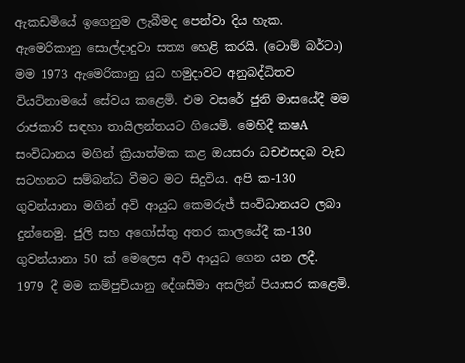ඇකඩමියේ ඉගෙනුම ලැබීමද පෙන්වා දිය හැක.
ඇමෙරිකානු සොල්දාදුවා සත්‍ය හෙළි කරයි. (ටොම් බර්ටා)
මම 1973 ඇමෙරිකානු යුධ හමුදාවට අනුබද්ධිතව වියට්නාමයේ සේවය කළෙමි. එම වසරේ ජුනි මාසයේදී මම රාජකාරි සඳහා තායිලන්තයට ගියෙමි. මෙහිදී ක‍ෂA සංවිධානය මගින් ක්‍රියාත්මක කළ ඔයසරා ධචඑසදබ වැඩ සටහනට සම්බන්ධ වීමට මට සිදුවිය. අපි ක‍-130 ගුවන්යානා මගින් අවි ආයුධ කෙමරුජ් සංවිධානයට ලබා දුන්නෙමු. ජුලි සහ අගෝස්තු අතර කාලයේදී ක‍-130 ගුවන්යානා 50 ක් මෙලෙස අවි ආයුධ ගෙන යන ලදී.
1979 දී මම කම්පුචියානු දේශසීමා අසලින් පියාසර කළෙමි.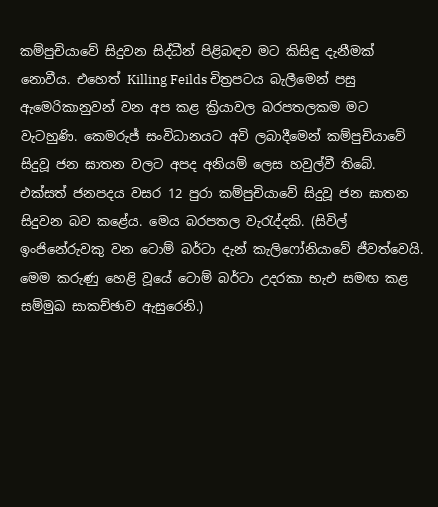කම්පුචියාවේ සිදුවන සිද්ධීන් පිළිබඳව මට කිසිඳු දැනීමක් නොවීය. එහෙත් Killing Feilds චිත්‍රපටය බැලීමෙන් පසු ඇමෙරිකානුවන් වන අප කළ ක්‍රියාවල බරපතලකම මට වැටහුණි. කෙමරුජ් සංවිධානයට අවි ලබාදීමෙන් කම්පුචියාවේ සිදුවූ ජන ඝාතන වලට අපද අනියම් ලෙස හවුල්වී තිබේ. එක්සත් ජනපදය වසර 12 පුරා කම්පුචියාවේ සිදුවූ ජන ඝාතන සිදුවන බව කළේය. මෙය බරපතල වැරැද්දකි. (සිවිල් ඉංජිනේරුවකු වන ටොම් බර්ටා දැන් කැලිෆෝනියාවේ ජීවත්වෙයි. මෙම කරුණු හෙළි වූයේ ටොම් බර්ටා උදරකා භැඑ සමඟ කළ සම්මුඛ සාකච්ඡාව ඇසුරෙනි.)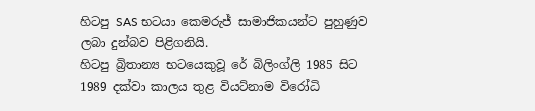හිටපු SAS භටයා කෙමරුජ් සාමාජිකයන්ට පුහුණුව ලබා දුන්බව පිළිගනියි.
හිටපු බ්‍රිතාන්‍ය භටයෙකුවූ රේ බිලිංග්ලි 1985 සිට 1989 දක්වා කාලය තුළ වියට්නාම විරෝධි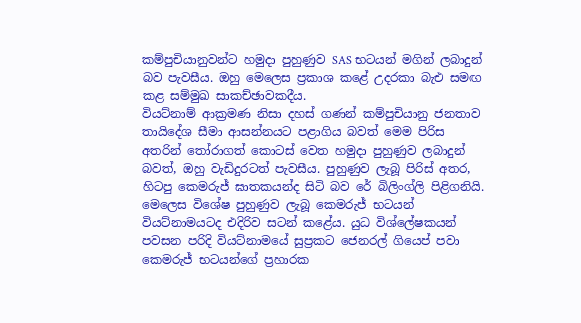කම්පුචියානුවන්ට හමුදා පුහුණුව SAS භටයන් මගින් ලබාදුන් බව පැවසීය. ඔහු මෙලෙස ප්‍රකාශ කළේ උදරකා බැඑ සමඟ කළ සම්මුඛ සාකච්ඡාවකදීය.
වියට්නාම් ආක්‍රමණ නිසා දහස් ගණන් කම්පුචියානු ජනතාව තායිදේශ සීමා ආසන්නයට පළාගිය බවත් මෙම පිරිස අතරින් තෝරාගත් කොටස් වෙත හමුදා පුහුණුව ලබාදුන් බවත්, ඔහු වැඩිදුරටත් පැවසීය. පුහුණුව ලැබූ පිරිස් අතර, හිටපු කෙමරුජ් ඝාතකයන්ද සිටි බව රේ බිලිංග්ලි පිළිගනියි.
මෙලෙස විශේෂ පුහුණුව ලැබූ කෙමරුජ් භටයන් වියට්නාමයටද එදිරිව සටන් කළේය. යුධ විශ්ලේෂකයන් පවසන පරිදි වියට්නාමයේ සුප්‍රකට ජෙනරල් ගියෙප් පවා කෙමරුජ් භටයන්ගේ ප්‍රහාරක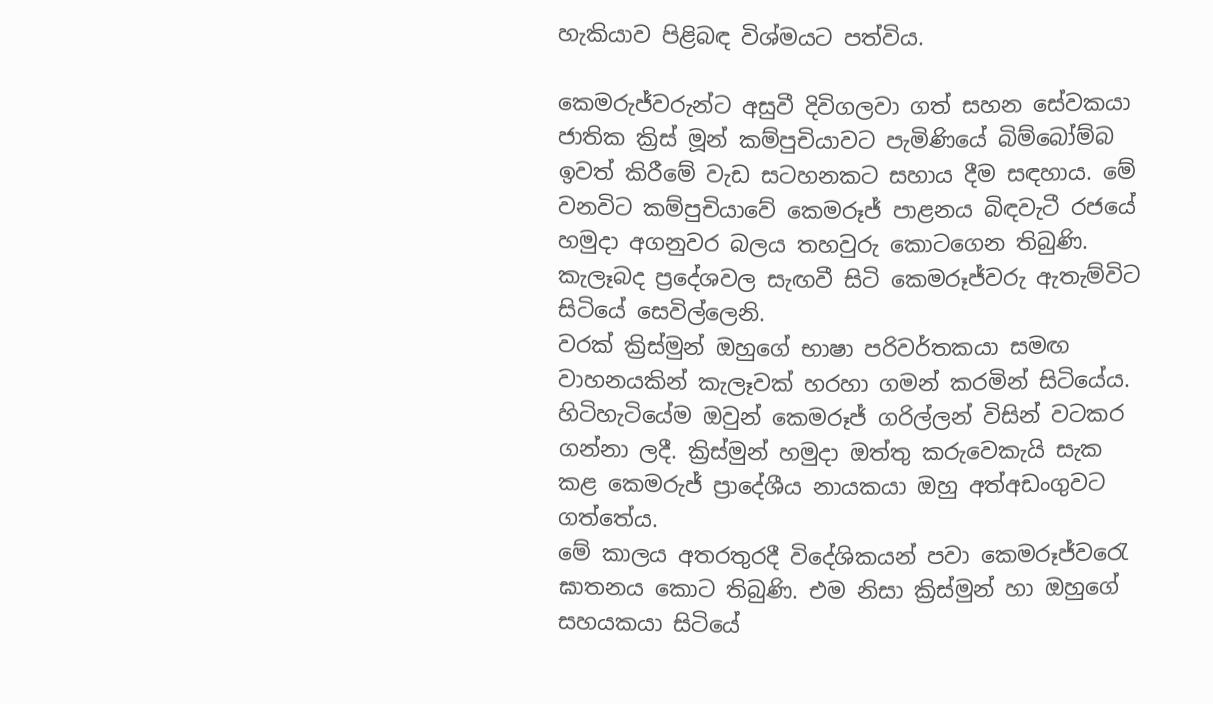හැකියාව පිළිබඳ විශ්මයට පත්විය.

කෙමරුජ්වරුන්ට අසුවී දිවිගලවා ගත් සහන සේවකයා
ජාතික ක්‍රිස් මූන් කම්පුචියාවට පැමිණියේ බිම්බෝම්බ ඉවත් කිරීමේ වැඩ සටහනකට සහාය දීම සඳහාය. මේ වනවිට කම්පුචියාවේ කෙමරූජ් පාළනය බිඳවැටී රජයේ හමුදා අගනුවර බලය තහවුරු කොටගෙන තිබුණි. කැලෑබද ප්‍රදේශවල සැඟවී සිටි කෙමරූජ්වරු ඇතැම්විට සිටියේ සෙවිල්ලෙනි.
වරක් ක්‍රිස්මුන් ඔහුගේ භාෂා පරිවර්තකයා සමඟ වාහනයකින් කැලෑවක් හරහා ගමන් කරමින් සිටියේය. හිටිහැටියේම ඔවුන් කෙමරූජ් ගරිල්ලන් විසින් වටකර ගන්නා ලදී. ක්‍රිස්මුන් හමුදා ඔත්තු කරුවෙකැයි සැක කළ කෙමරුජ් ප්‍රාදේශීය නායකයා ඔහු අත්අඩංගුවට ගත්තේය.
මේ කාලය අතරතුරදී විදේශිකයන් පවා කෙමරූජ්වරෙැ ඝාතනය කොට තිබුණි. එම නිසා ක්‍රිස්මුන් හා ඔහුගේ සහයකයා සිටියේ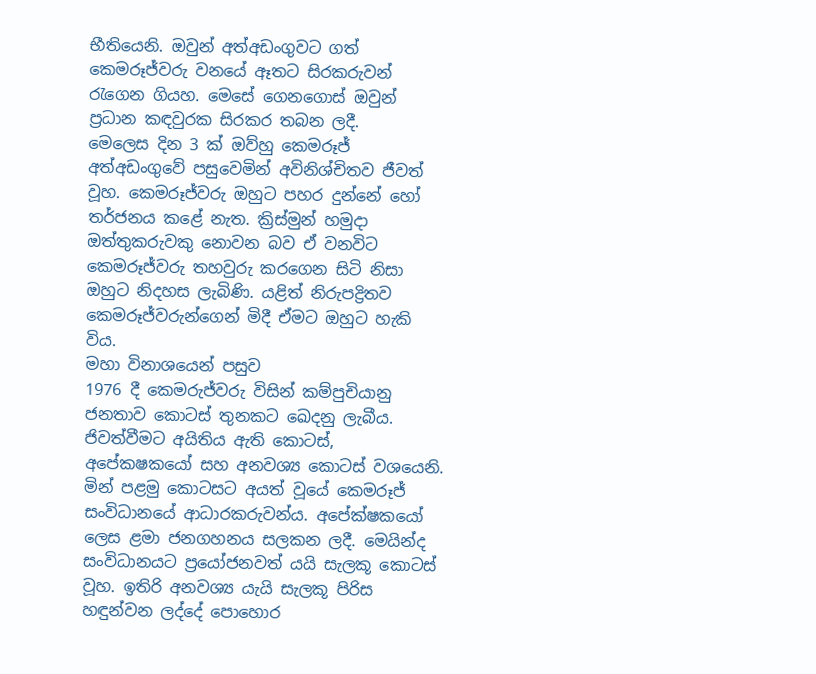භීතියෙනි. ඔවුන් අත්අඩංගුවට ගත් කෙමරූජ්වරු වනයේ ඈතට සිරකරුවන් රැගෙන ගියහ. මෙසේ ගෙනගොස් ඔවුන් ප්‍රධාන කඳවුරක සිරකර තබන ලදී.
මෙලෙස දින 3 ක් ඔව්හු කෙමරූජ් අත්අඩංගුවේ පසුවෙමින් අවිනිශ්චිතව ජීවත් වූහ. කෙමරූජ්වරු ඔහුට පහර දුන්නේ හෝ තර්ජනය කළේ නැත. ක්‍රිස්මුන් හමුදා ඔත්තුකරුවකු නොවන බව ඒ වනවිට කෙමරූජ්වරු තහවුරු කරගෙන සිටි නිසා ඔහුට නිදහස ලැබිණි. යළිත් නිරුපද්‍රිතව කෙමරූජ්වරුන්ගෙන් මිදී ඒමට ඔහුට හැකි විය.
මහා විනාශයෙන් පසුව
1976 දී කෙමරුජ්වරු විසින් කම්පුචියානු ජනතාව කොටස් තුනකට ඛෙදනු ලැබීය. ජිවත්වීමට අයිතිය ඇති කොටස්, අපේක‍ෂකයෝ සහ අනවශ්‍ය කොටස් වශයෙනි. මින් පළමු කොටසට අයත් වූයේ කෙමරූජ් සංවිධානයේ ආධාරකරුවන්ය. අපේක්ෂකයෝ ලෙස ළමා ජනගහනය සලකන ලදී. මෙයින්ද සංවිධානයට ප්‍රයෝජනවත් යයි සැලකූ කොටස් වූහ. ඉතිරි අනවශ්‍ය යැයි සැලකූ පිරිස හඳුන්වන ලද්දේ පොහොර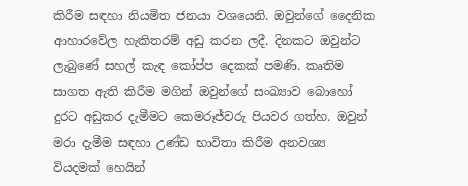කිරීම සඳහා නියමිත ජනයා වශයෙනි. ඔවුන්ගේ දෛනික ආහාරවේල හැකිතරම් අඩු කරන ලදී. දිනකට ඔවුන්ට ලැබුණේ සහල් කැඳ කෝප්ප දෙකක් පමණි. කෘතිම සාගත ඇති කිරීම මගින් ඔවුන්ගේ සංඛ්‍යාව බොහෝ දුරට අඩුකර දැමීමට කෙමරූජ්වරු පියවර ගත්හ. ඔවුන් මරා දැමීම සඳහා උණ්ඩ භාවිතා කිරීම අනවශ්‍ය වියදමක් හෙයින්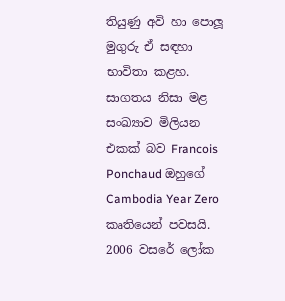තියුණු අවි හා පොලූ මුගුරු ඒ සඳහා භාවිතා කළහ. සාගතය නිසා මළ සංඛ්‍යාව මිලියන එකක් බව Francois Ponchaud ඔහුගේ Cambodia Year Zero කෘතියෙන් පවසයි.
2006 වසරේ ලෝක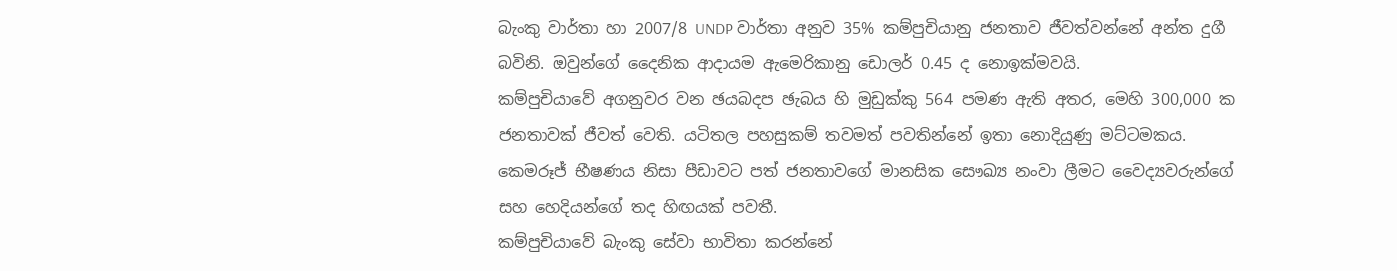බැංකු වාර්තා හා 2007/8 UNDP වාර්තා අනුව 35% කම්පුචියානු ජනතාව ජීවත්වන්නේ අන්ත දුගී බවිනි. ඔවුන්ගේ දෛනික ආදායම ඇමෙරිකානු ඩොලර් 0.45 ද නොඉක්මවයි.
කම්පුචියාවේ අගනුවර වන ඡයබදප ඡැබය හි මුඩුක්කු 564 පමණ ඇති අතර, මෙහි 300,000 ක ජනතාවක් ජීවත් වෙති. යටිතල පහසුකම් තවමත් පවතින්නේ ඉතා නොදියුණු මට්ටමකය. කෙමරූජ් භීෂණය නිසා පීඩාවට පත් ජනතාවගේ මානසික සෞඛ්‍ය නංවා ලීමට වෛද්‍යවරුන්ගේ සහ හෙදියන්ගේ තද හිඟයක් පවතී.
කම්පුචියාවේ බැංකු සේවා භාවිතා කරන්නේ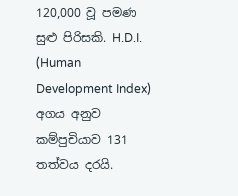120,000 වූ පමණ සුළු පිරිසකි. H.D.I. (Human Development Index) අගය අනුව කම්පුචියාව 131 තත්වය දරයි.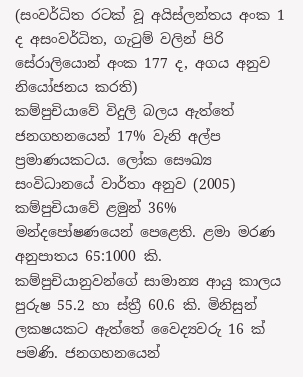(සංවර්ධිත රටක් වූ අයිස්ලන්තය අංක 1 ද අසංවර්ධිත, ගැටුම් වලින් පිරි සේරාලියොන් අංක 177 ද, අගය අනුව නියෝජනය කරති)
කම්පුචියාවේ විදුලි බලය ඇත්තේ ජනගහනයෙන් 17% වැනි අල්ප ප්‍රමාණයකටය. ලෝක සෞඛ්‍ය සංවිධානයේ වාර්තා අනුව (2005) කම්පුචියාවේ ළමුන් 36% මන්දපෝෂණයෙන් පෙළෙති. ළමා මරණ අනුපාතය 65:1000 කි. කම්පුචියානුවන්ගේ සාමාන්‍ය ආයු කාලය පුරුෂ 55.2 හා ස්ත්‍රී 60.6 කි. මිනිසුන් ලක‍ෂයකට ඇත්තේ වෛද්‍යවරු 16 ක් පමණි. ජනගහනයෙන්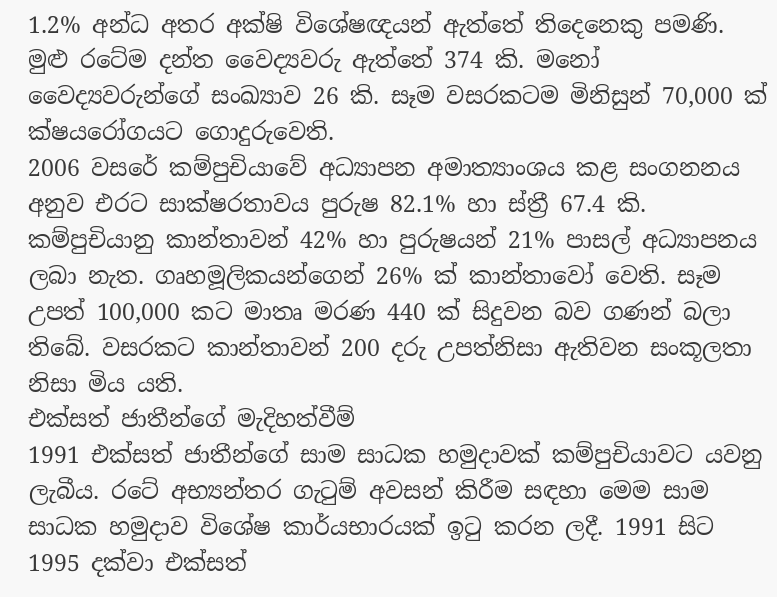1.2% අන්ධ අතර අක්ෂි විශේෂඥයන් ඇත්තේ තිදෙනෙකු පමණි. මුළු රටේම දන්ත වෛද්‍යවරු ඇත්තේ 374 කි. මනෝ වෛද්‍යවරුන්ගේ සංඛ්‍යාව 26 කි. සෑම වසරකටම මිනිසුන් 70,000 ක් ක්ෂයරෝගයට ගොදුරුවෙති.
2006 වසරේ කම්පුචියාවේ අධ්‍යාපන අමාත්‍යාංශය කළ සංගනනය අනුව එරට සාක්ෂරතාවය පුරුෂ 82.1% හා ස්ත්‍රී 67.4 කි. කම්පුචියානු කාන්තාවන් 42% හා පුරුෂයන් 21% පාසල් අධ්‍යාපනය ලබා නැත. ගෘහමූලිකයන්ගෙන් 26% ක් කාන්තාවෝ වෙති. සෑම උපත් 100,000 කට මාතෘ මරණ 440 ක් සිදුවන බව ගණන් බලා තිබේ. වසරකට කාන්තාවන් 200 දරු උපත්නිසා ඇතිවන සංකූලතා නිසා මිය යති.
එක්සත් ජාතීන්ගේ මැදිහත්වීම්
1991 එක්සත් ජාතීන්ගේ සාම සාධක හමුදාවක් කම්පුචියාවට යවනු ලැබීය. රටේ අභ්‍යන්තර ගැටුම් අවසන් කිරීම සඳහා මෙම සාම සාධක හමුදාව විශේෂ කාර්යභාරයක් ඉටු කරන ලදී. 1991 සිට 1995 දක්වා එක්සත්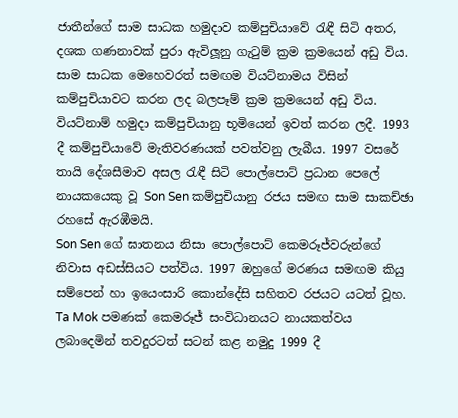ජාතීන්ගේ සාම සාධක හමුදාව කම්පුචියාවේ රැඳී සිටි අතර, දශක ගණනාවක් පුරා ඇවිලූනු ගැටුම් ක්‍රම ක්‍රමයෙන් අඩු විය.
සාම සාධක මෙහෙවරත් සමඟම වියට්නාමය විසින් කම්පුචියාවට කරන ලද බලපෑම් ක්‍රම ක්‍රමයෙන් අඩු විය. වියට්නාම් හමුදා කම්පුචියානු භූමියෙන් ඉවත් කරන ලදී. 1993 දී කම්පුචියාවේ මැතිවරණයක් පවත්වනු ලැබීය. 1997 වසරේ තායි දේශසීමාව අසල රැඳී සිටි පොල්පොට් ප්‍රධාන පෙලේ නායකයෙකු වූ Son Sen කම්පුචියානු රජය සමඟ සාම සාකච්ඡා රහසේ ඇරඹීමයි.
Son Sen ගේ ඝාතනය නිසා පොල්පොට් කෙමරූජ්වරුන්ගේ නිවාස අඩස්සියට පත්විය. 1997 ඔහුගේ මරණය සමඟම කියු සම්පෙන් හා ඉයෙංසාරි කොන්දේසි සහිතව රජයට යටත් වූහ.
Ta Mok පමණක් කෙමරූජ් සංවිධානයට නායකත්වය ලබාදෙමින් තවදුරටත් සටන් කළ නමුදු 1999 දී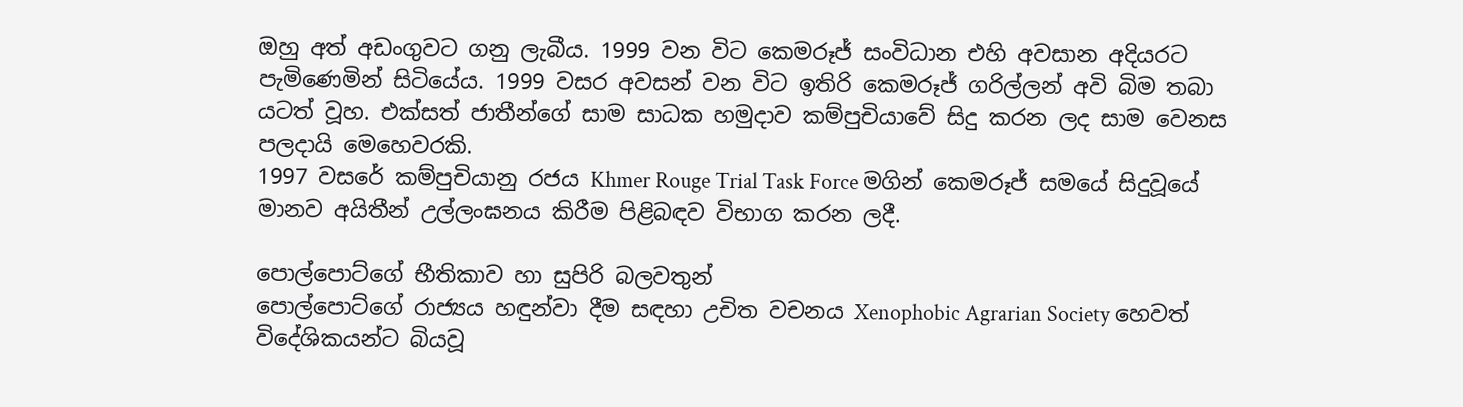ඔහු අත් අඩංගුවට ගනු ලැබීය. 1999 වන විට කෙමරූජ් සංවිධාන එහි අවසාන අදියරට පැමිණෙමින් සිටියේය. 1999 වසර අවසන් වන විට ඉතිරි කෙමරූජ් ගරිල්ලන් අවි බිම තබා යටත් වූහ. එක්සත් ජාතීන්ගේ සාම සාධක හමුදාව කම්පුචියාවේ සිදු කරන ලද සාම වෙනස පලදායි මෙහෙවරකි.
1997 වසරේ කම්පුචියානු රජය Khmer Rouge Trial Task Force මගින් කෙමරූජ් සමයේ සිදුවූයේ මානව අයිතීන් උල්ලංඝනය කිරීම පිළිබඳව විභාග කරන ලදී.

පොල්පොට්ගේ භීතිකාව හා සුපිරි බලවතුන්
පොල්පොට්ගේ රාජ්‍යය හඳුන්වා දීම සඳහා උචිත වචනය Xenophobic Agrarian Society හෙවත් විදේශිකයන්ට බියවූ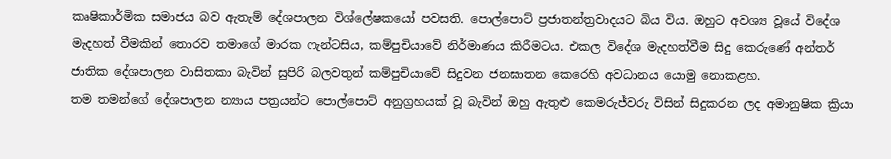කෘෂිකාර්මික සමාජය බව ඇතැම් දේශපාලන විශ්ලේෂකයෝ පවසති. පොල්පොට් ප්‍රජාතන්ත්‍රවාදයට බිය විය. ඔහුට අවශ්‍ය වූයේ විදේශ මැදහත් වීමකින් තොරව තමාගේ මාරක ෆැන්ටසිය, කම්පුචියාවේ නිර්මාණය කිරීමටය. එකල විදේශ මැදහත්වීම සිදු කෙරුණේ අන්තර් ජාතික දේශපාලන වාසිතකා බැවින් සුපිරි බලවතුන් කම්පුචියාවේ සිදුවන ජනඝාතන කෙරෙහි අවධානය යොමු නොකළහ.
තම තමන්ගේ දේශපාලන න්‍යාය පත්‍රයන්ට පොල්පොට් අනුග්‍රහයක් වූ බැවින් ඔහු ඇතුළු කෙමරුජ්වරු විසින් සිදුකරන ලද අමානුෂික ක්‍රියා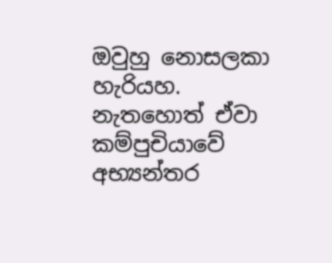ඔවුහු නොසලකා හැරියහ. නැතහොත් ඒවා කම්පුචියාවේ අභ්‍යන්තර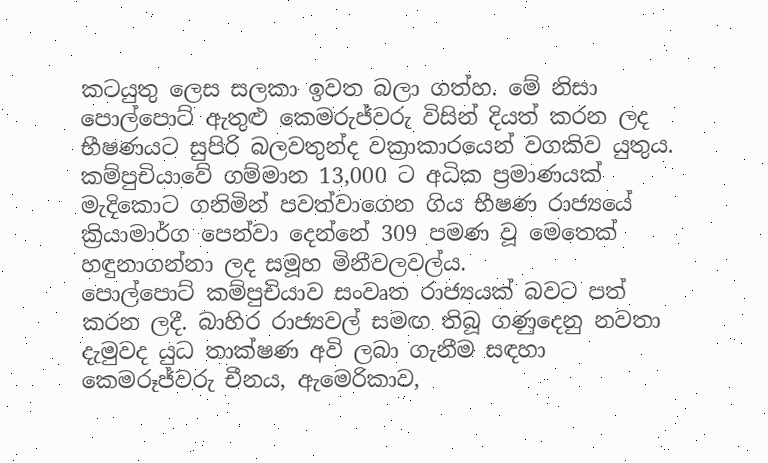කටයුතු ලෙස සලකා ඉවත බලා ගත්හ. මේ නිසා පොල්පොට් ඇතුළු කෙමරුජ්වරු විසින් දියත් කරන ලද භීෂණයට සුපිරි බලවතුන්ද වක්‍රාකාරයෙන් වගකිව යුතුය.
කම්පුචියාවේ ගම්මාන 13,000 ට අධික ප්‍රමාණයක් මැදිකොට ගනිමින් පවත්වාගෙන ගිය භීෂණ රාජ්‍යයේ ක්‍රියාමාර්ග පෙන්වා දෙන්නේ 309 පමණ වූ මෙතෙක් හඳුනාගන්නා ලද සමූහ මිනීවලවල්ය.
පොල්පොට් කම්පුචියාව සංවෘත රාජ්‍යයක් බවට පත් කරන ලදී. බාහිර රාජ්‍යවල් සමඟ තිබූ ගණුදෙනු නවතා දැමුවද යුධ තාක්ෂණ අවි ලබා ගැනීම සඳහා කෙමරූජ්වරු චීනය, ඇමෙරිකාව,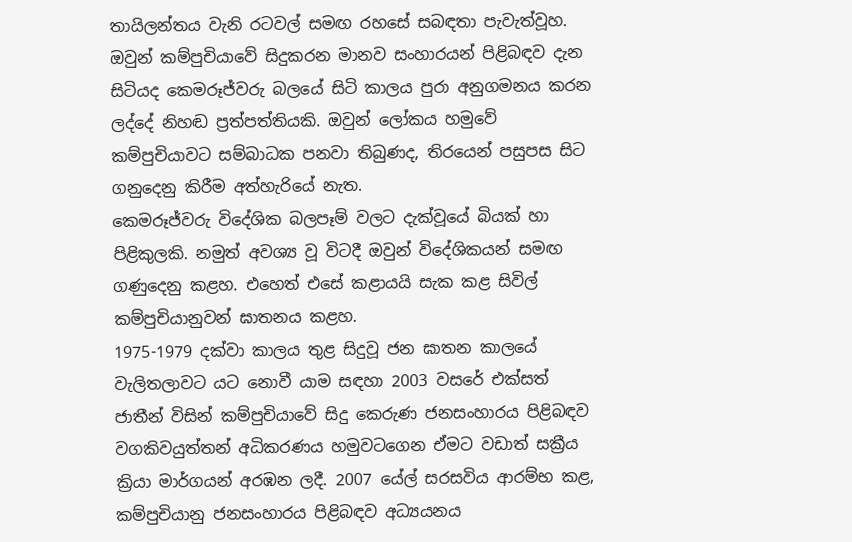තායිලන්තය වැනි රටවල් සමඟ රහසේ සබඳතා පැවැත්වූහ. ඔවුන් කම්පුචියාවේ සිදුකරන මානව සංහාරයන් පිළිබඳව දැන සිටියද කෙමරූජ්වරු බලයේ සිටි කාලය පුරා අනුගමනය කරන ලද්දේ නිහඬ ප්‍රත්පත්තියකි. ඔවුන් ලෝකය හමුවේ කම්පුචියාවට සම්බාධක පනවා තිබුණද, තිරයෙන් පසුපස සිට ගනුදෙනු කිරීම අත්හැරියේ නැත.
කෙමරූජ්වරු විදේශික බලපෑම් වලට දැක්වූයේ බියක් හා පිළිකුලකි. නමුත් අවශ්‍ය වූ විටදී ඔවුන් විදේශිකයන් සමඟ ගණුදෙනු කළහ. එහෙත් එසේ කළායයි සැක කළ සිවිල් කම්පුචියානුවන් ඝාතනය කළහ.
1975-1979 දක්වා කාලය තුළ සිදුවූ ජන ඝාතන කාලයේ වැලිතලාවට යට නොවී යාම සඳහා 2003 වසරේ එක්සත් ජාතීන් විසින් කම්පුචියාවේ සිදු කෙරුණ ජනසංහාරය පිළිබඳව වගකිවයුත්තන් අධිකරණය හමුවටගෙන ඒමට වඩාත් සක්‍රීය ක්‍රියා මාර්ගයන් අරඹන ලදී. 2007 යේල් සරසවිය ආරම්භ කළ, කම්පුචියානු ජනසංහාරය පිළිබඳව අධ්‍යයනය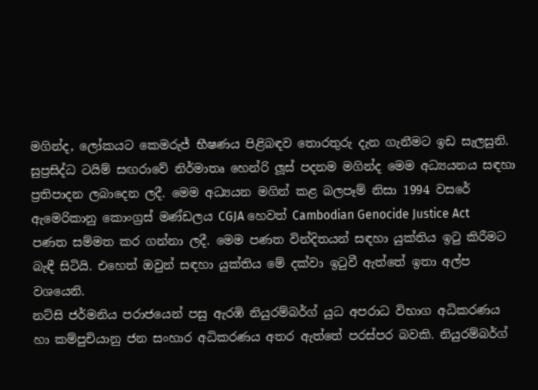මගින්ද, ලෝකයට කෙමරුජ් භීෂණය පිළිබඳව තොරතුරු දැන ගැනීමට ඉඩ සැලසුනි.
සුප්‍රසිද්ධ ටයිම් සඟරාවේ නිර්මාතෘ හෙන්රි ලූස් පදනම මගින්ද මෙම අධ්‍යයනය සඳහා ප්‍රතිපාදන ලබාදෙන ලදී. මෙම අධ්‍යයන මගින් කළ බලපෑම් නිසා 1994 වසරේ ඇමෙරිකානු කොංග්‍රස් මණ්ඩලය CGJA හෙවත් Cambodian Genocide Justice Act පණත සම්මත කර ගන්නා ලදී. මෙම පණත වින්දිතයන් සඳහා යුක්තිය ඉටු කිරීමට බැඳී සිටියි. එහෙත් ඔවුන් සඳහා යුක්තිය මේ දක්වා ඉටුවී ඇත්තේ ඉතා අල්ප වශයෙනි.
නට්සි ජර්මනිය පරාජයෙන් පසු ඇරඹි නියුරම්බර්ග් යුධ අපරාධ විභාග අධිකරණය හා කම්පුචියානු ජන සංහාර අධිකරණය අතර ඇත්තේ පරස්පර බවකි. නියුරම්බර්ග්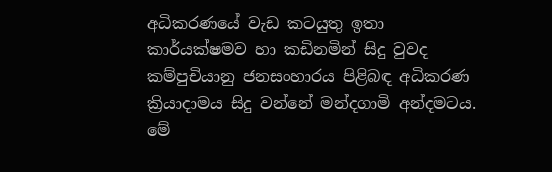අධිකරණයේ වැඩ කටයුතු ඉතා කාර්යක්ෂමව හා කඩිනමින් සිදු වුවද කම්පුචියානු ජනසංහාරය පිළිබඳ අධිකරණ ක්‍රියාදාමය සිදු වන්නේ මන්දගාමි අන්දමටය. මේ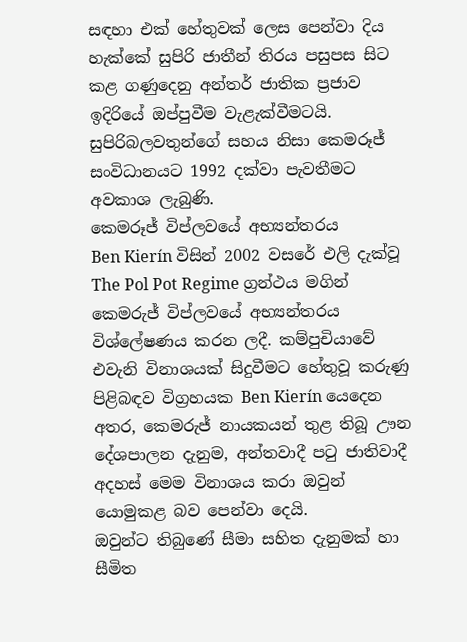සඳහා එක් හේතුවක් ලෙස පෙන්වා දිය හැක්කේ සුපිරි ජාතීන් තිරය පසුපස සිට කළ ගණුදෙනු අන්තර් ජාතික ප්‍රජාව ඉදිරියේ ඔප්පුවීම වැළැක්වීමටයි.
සුපිරිබලවතුන්ගේ සහය නිසා කෙමරූජ් සංවිධානයට 1992 දක්වා පැවතීමට අවකාශ ලැබුණි.
කෙමරූජ් විප්ලවයේ අභ්‍යන්තරය
Ben Kierín විසින් 2002 වසරේ එලි දැක්වූ The Pol Pot Regime ග්‍රන්ථය මගින් කෙමරුජ් විප්ලවයේ අභ්‍යන්තරය විශ්ලේෂණය කරන ලදී. කම්පුචියාවේ එවැනි විනාශයක් සිදුවීමට හේතුවූ කරුණු පිළිබඳව විග්‍රහයක Ben Kierín යෙදෙන අතර, කෙමරුජ් නායකයන් තුළ තිබූ ඌන දේශපාලන දැනුම, අන්තවාදී පටු ජාතිවාදී අදහස් මෙම විනාශය කරා ඔවුන් යොමුකළ බව පෙන්වා දෙයි.
ඔවුන්ට තිබුණේ සීමා සහිත දැනුමක් හා සීමිත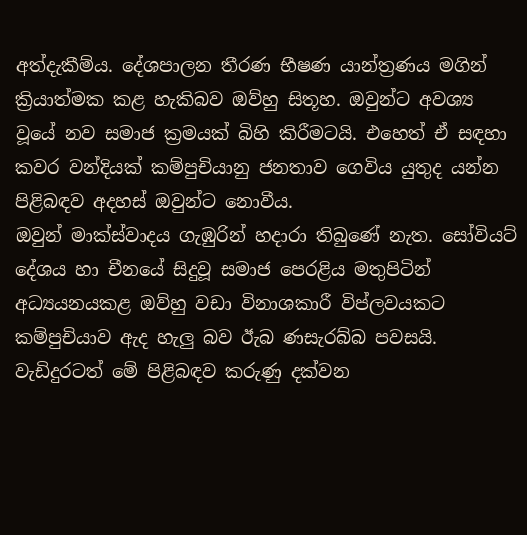අත්දැකීම්ය. දේශපාලන තීරණ භීෂණ යාන්ත්‍රණය මගින් ක්‍රියාත්මක කළ හැකිබව ඔව්හු සිතූහ. ඔවුන්ට අවශ්‍ය වූයේ නව සමාජ ක්‍රමයක් බිහි කිරීමටයි. එහෙත් ඒ සඳහා කවර වන්දියක් කම්පුචියානු ජනතාව ගෙවිය යුතුද යන්න පිළිබඳව අදහස් ඔවුන්ට නොවීය.
ඔවුන් මාක්ස්වාදය ගැඹුරින් හදාරා තිබුණේ නැත. සෝවියට් දේශය හා චීනයේ සිදුවූ සමාජ පෙරළිය මතුපිටින් අධ්‍යයනයකළ ඔව්හු වඩා විනාශකාරී විප්ලවයකට කම්පුචියාව ඇද හැලු බව ඊැබ ණසැරබ්බ පවසයි. වැඩිදුරටත් මේ පිළිබඳව කරුණු දක්වන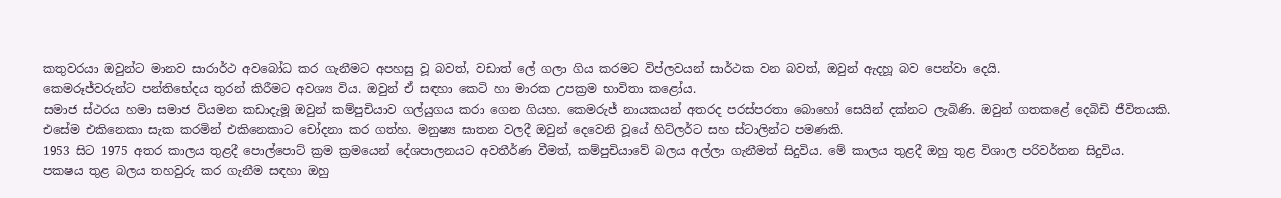කතුවරයා ඔවුන්ට මානව සාරාර්ථ අවබෝධ කර ගැනීමට අපහසු වූ බවත්, වඩාත් ලේ ගලා ගිය කරමට විප්ලවයන් සාර්ථක වන බවත්, ඔවුන් ඇදහූ බව පෙන්වා දෙයි.
කෙමරූජ්වරුන්ට පන්තිභේදය තුරන් කිරීමට අවශ්‍ය විය. ඔවුන් ඒ සඳහා කෙටි හා මාරක උපක්‍රම භාවිතා කළෝය.
සමාජ ස්ථරය හමා සමාජ වියමන කඩාදැමූ ඔවුන් කම්පුචියාව ගල්යුගය කරා ගෙන ගියහ. කෙමරුජ් නායකයන් අතරද පරස්පරතා බොහෝ සෙයින් දක්නට ලැබිණි. ඔවුන් ගතකළේ දෙබිඩි ජීවිතයකි. එසේම එකිනෙකා සැක කරමින් එකිනෙකාට චෝදනා කර ගත්හ. මනුෂ්‍ය ඝාතන වලදී ඔවුන් දෙවෙනි වූයේ හිට්ලර්ට සහ ස්ටාලින්ට පමණකි.
1953 සිට 1975 අතර කාලය තුළදී පොල්පොට් ක්‍රම ක්‍රමයෙන් දේශපාලනයට අවතීර්ණ වීමත්, කම්පුචියාවේ බලය අල්ලා ගැනීමත් සිදුවිය. මේ කාලය තුළදී ඔහු තුළ විශාල පරිවර්තන සිදුවිය.
පක‍ෂය තුළ බලය තහවුරු කර ගැනීම සඳහා ඔහු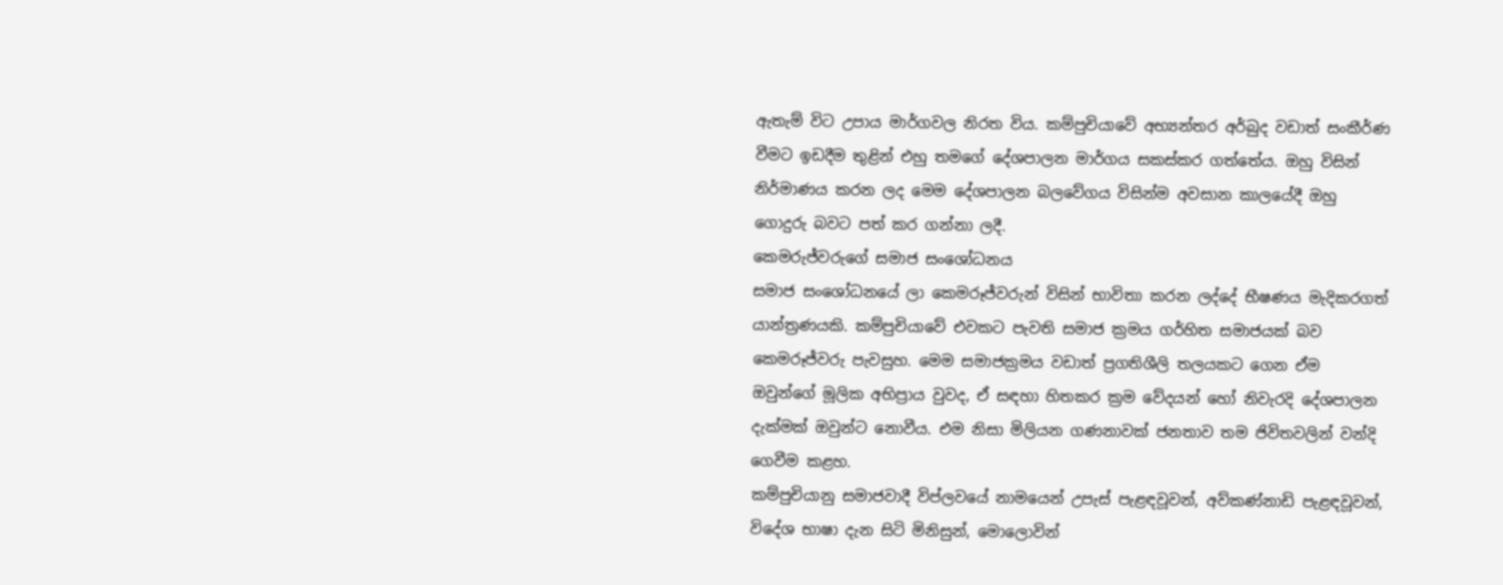ඇතැම් විට උපාය මාර්ගවල නිරත විය. කම්පුචියාවේ අභ්‍යන්තර අර්බුද වඩාත් සංකීර්ණ වීමට ඉඩදීම තුළින් එහු තමගේ දේශපාලන මාර්ගය සකස්කර ගත්තේය. ඔහු විසින් නිර්මාණය කරන ලද මෙම දේශපාලන බලවේගය විසින්ම අවසාන කාලයේදී ඔහු ගොදුරු බවට පත් කර ගන්නා ලදී.
කෙමරුජ්වරුගේ සමාජ සංශෝධනය
සමාජ සංශෝධනයේ ලා කෙමරූජ්වරුන් විසින් භාවිතා කරන ලද්දේ භීෂණය මැදිකරගත් යාන්ත්‍රණයකි. කම්පුචියාවේ එවකට පැවති සමාජ ක්‍රමය ගර්හිත සමාජයක් බව කෙමරූජ්වරු පැවසුහ. මෙම සමාජක්‍රමය වඩාත් ප්‍රගතිශීලි තලයකට ගෙන ඒම ඔවුන්ගේ මූලික අභිප්‍රාය වුවද, ඒ සඳහා හිතකර ක්‍රම වේදයන් හෝ නිවැරදි දේශපාලන දැක්මක් ඔවුන්ට නොවීය. එම නිසා මිලියන ගණනාවක් ජනතාව තම ජිවිතවලින් වන්දි ගෙවීම කළහ.
කම්පුචියානු සමාජවාදී විප්ලවයේ නාමයෙන් උපැස් පැළඳවූවන්, අව්කණ්නාඩි පැළඳවූවන්, විදේශ භාෂා දැන සිටි මිනිසුන්, මොලොවින්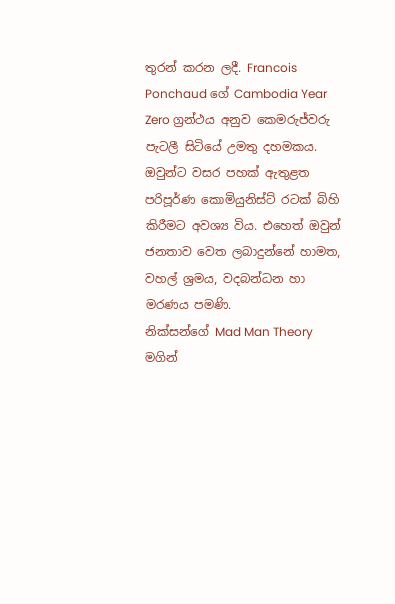තුරන් කරන ලදී. Francois Ponchaud ගේ Cambodia Year Zero ග්‍රන්ථය අනුව කෙමරුජ්වරු පැටලී සිටියේ උමතු දහමකය. ඔවුන්ට වසර පහක් ඇතුළත පරිපූර්ණ කොමියුනිස්ට් රටක් බිහි කිරීමට අවශ්‍ය විය. එහෙත් ඔවුන් ජනතාව වෙත ලබාදුන්නේ හාමත, වහල් ශ්‍රමය, වදබන්ධන හා මරණය පමණි.
නික්සන්ගේ Mad Man Theory මගින්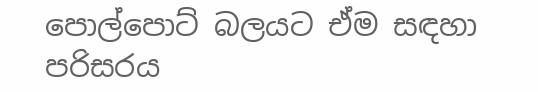පොල්පොට් බලයට ඒම සඳහා පරිසරය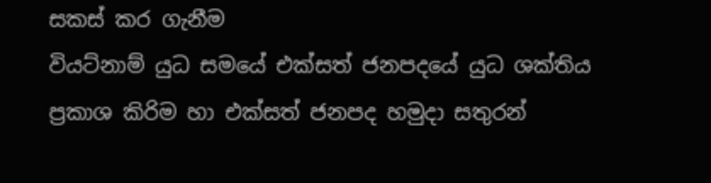සකස් කර ගැනීම
වියට්නාම් යුධ සමයේ එක්සත් ජනපදයේ යුධ ශක්තිය ප්‍රකාශ කිරිම හා එක්සත් ජනපද හමුදා සතුරන්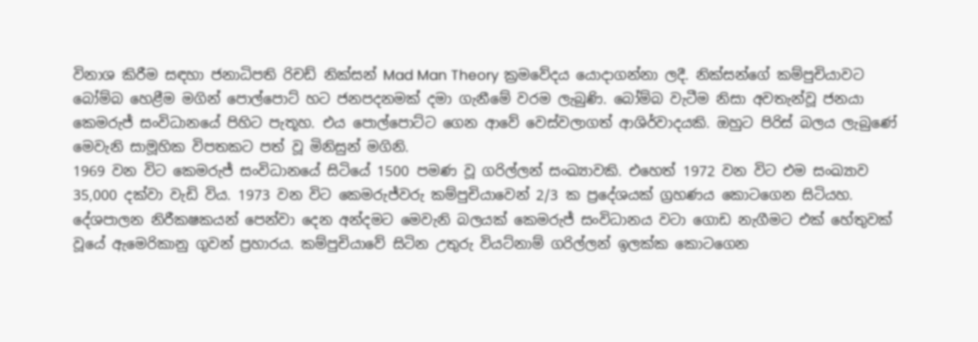විනාශ කිරීම සඳහා ජනාධිපති රිචඩ් නික්සන් Mad Man Theory ක්‍රමවේදය යොදාගන්නා ලදී. නික්සන්ගේ කම්පුචියාවට බෝම්බ හෙළීම මගින් පොල්පොට් හට ජනපදනමක් දමා ගැනීමේ වරම ලැබුණි. බෝම්බ වැටීම නිසා අවතැන්වූ ජනයා කෙමරුජ් සංවිධානයේ පිහිට පැතූහ. එය පොල්පොට්ට ගෙන ආවේ වෙස්වලාගත් ආශිර්වාදයකි. ඔහුට පිරිස් බලය ලැබුණේ මෙවැනි සාමූහික විපතකට පත් වූ මිනිසුන් මගිනි.
1969 වන විට කෙමරුජ් සංවිධානයේ සිටියේ 1500 පමණ වූ ගරිල්ලන් සංඛ්‍යාවකි. එහෙත් 1972 වන විට එම සංඛ්‍යාව 35,000 දක්වා වැඩි විය. 1973 වන විට කෙමරුජ්වරු කම්පුචියාවෙන් 2/3 ක ප්‍රදේශයක් ග්‍රහණය කොටගෙන සිටියහ. දේශපාලන නිරීක‍ෂකයන් පෙන්වා දෙන අන්දමට මෙවැනි බලයක් කෙමරුජ් සංවිධානය වටා ගොඩ නැගීමට එක් හේතුවක් වූයේ ඇමෙරිකානු ගුවන් ප්‍රහාරය. කම්පුචියාවේ සිටින උතුරු වියට්නාම් ගරිල්ලන් ඉලක්ක කොටගෙන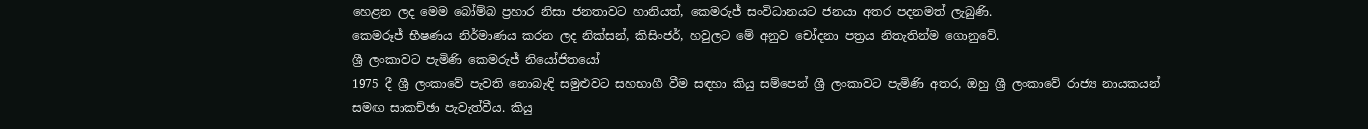හෙළන ලද මෙම බෝම්බ ප්‍රහාර නිසා ජනතාවට හානියත්, කෙමරුජ් සංවිධානයට ජනයා අතර පදනමත් ලැබුණි.
කෙමරූජ් භීෂණය නිර්මාණය කරන ලද නික්සන්, කිසිංජර්, හවුලට මේ අනුව චෝදනා පත්‍රය නිතැතින්ම ගොනුවේ.
ශ්‍රී ලංකාවට පැමිණි කෙමරුජ් නියෝජිතයෝ
1975 දී ශ්‍රී ලංකාවේ පැවති නොබැඳි සමුළුවට සහභාගී වීම සඳහා කියු සම්පෙන් ශ්‍රී ලංකාවට පැමිණි අතර, ඔහු ශ්‍රී ලංකාවේ රාජ්‍ය නායකයන් සමඟ සාකච්ඡා පැවැත්වීය. කියු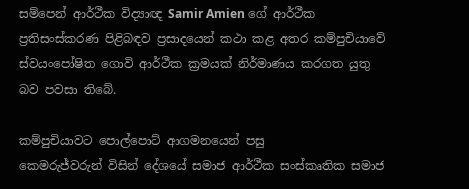සම්පෙන් ආර්ථීක විද්‍යාඥ Samir Amien ගේ ආර්ථීක ප්‍රතිසංස්කරණ පිළිබඳව ප්‍රසාදයෙන් කථා කළ අතර කම්පුචියාවේ ස්වයංපෝෂිත ගොවි ආර්ථීක ක්‍රමයක් නිර්මාණය කරගත යුතු බව පවසා තිබේ.

කම්පුචියාවට පොල්පොට් ආගමනයෙන් පසු
කෙමරුජ්වරුන් විසින් දේශයේ සමාජ ආර්ථීක සංස්කෘතික සමාජ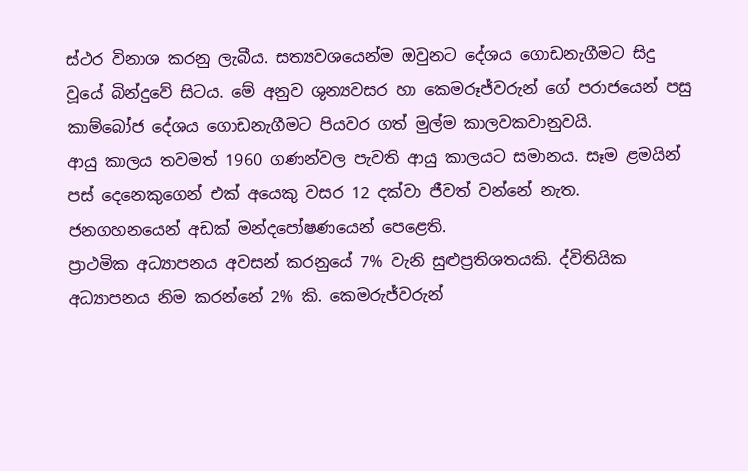ස්ථර විනාශ කරනු ලැබීය. සත්‍යවශයෙන්ම ඔවුනට දේශය ගොඩනැගීමට සිදු වූයේ බින්දුවේ සිටය. මේ අනුව ශුන්‍යවසර හා කෙමරූජ්වරුන් ගේ පරාජයෙන් පසු කාම්බෝජ දේශය ගොඩනැගීමට පියවර ගත් මුල්ම කාලවකවානුවයි.
ආයු කාලය තවමත් 1960 ගණන්වල පැවති ආයු කාලයට සමානය. සෑම ළමයින් පස් දෙනෙකුගෙන් එක් අයෙකු වසර 12 දක්වා ජීවත් වන්නේ නැත. ජනගහනයෙන් අඩක් මන්දපෝෂණයෙන් පෙළෙති.
ප්‍රාථමික අධ්‍යාපනය අවසන් කරනුයේ 7% වැනි සුළුප්‍රතිශතයකි. ද්විතියික අධ්‍යාපනය නිම කරන්නේ 2% කි. කෙමරුජ්වරුන්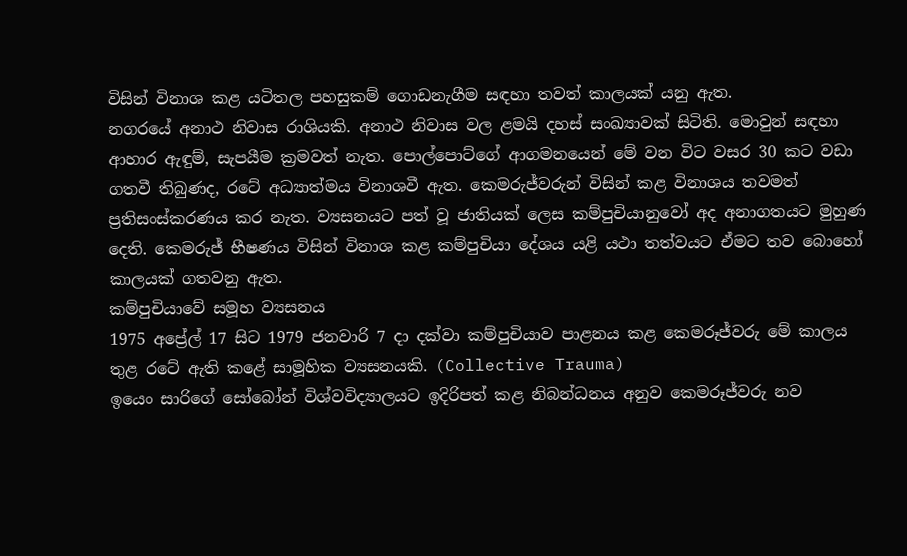විසින් විනාශ කළ යටිතල පහසුකම් ගොඩනැගීම සඳහා තවත් කාලයක් යනු ඇත.
නගරයේ අනාථ නිවාස රාශියකි. අනාථ නිවාස වල ළමයි දහස් සංඛ්‍යාවක් සිටිති. මොවුන් සඳහා ආහාර ඇඳුම්, සැපයීම ක්‍රමවත් නැත. පොල්පොට්ගේ ආගමනයෙන් මේ වන විට වසර 30 කට වඩා ගතවී තිබුණද, රටේ අධ්‍යාත්මය විනාශවී ඇත. කෙමරුජ්වරුන් විසින් කළ විනාශය තවමත් ප්‍රතිසංස්කරණය කර නැත. ව්‍යසනයට පත් වූ ජාතියක් ලෙස කම්පුචියානුවෝ අද අනාගතයට මුහුණ දෙති. කෙමරුජ් භීෂණය විසින් විනාශ කළ කම්පුචියා දේශය යළි යථා තත්වයට ඒමට තව බොහෝ කාලයක් ගතවනු ඇත.
කම්පුචියාවේ සමූහ ව්‍යසනය
1975 අප්‍රේල් 17 සිට 1979 ජනවාරි 7 දා දක්වා කම්පුචියාව පාළනය කළ කෙමරූජ්වරු මේ කාලය තුළ රටේ ඇති කළේ සාමූහික ව්‍යසනයකි. (Collective Trauma)
ඉයෙං සාරිගේ සෝබෝන් විශ්වවිද්‍යාලයට ඉදිරිපත් කළ නිබන්ධනය අනුව කෙමරූජ්වරු නව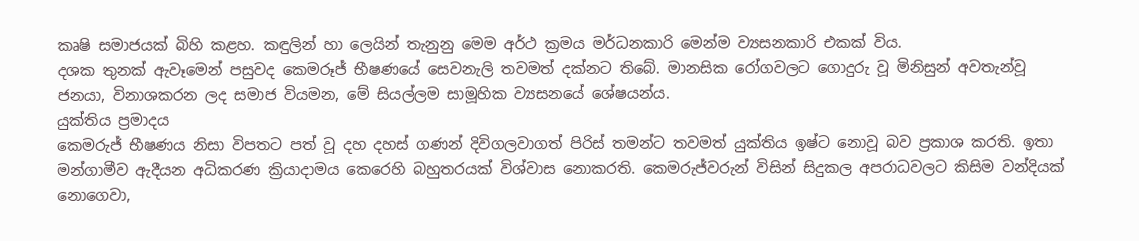කෘෂි සමාජයක් බිහි කළහ. කඳුලින් හා ලෙයින් තැනුනු මෙම අර්ථ ක්‍රමය මර්ධනකාරි මෙන්ම ව්‍යසනකාරි එකක් විය.
දශක තුනක් ඇවෑමෙන් පසුවද කෙමරූජ් භීෂණයේ සෙවනැලි තවමත් දක්නට තිබේ. මානසික රෝගවලට ගොදුරු වූ මිනිසුන් අවතැන්වූ ජනයා, විනාශකරන ලද සමාජ වියමන, මේ සියල්ලම සාමූහික ව්‍යසනයේ ශේෂයන්ය.
යුක්තිය ප්‍රමාදය
කෙමරුජ් භීෂණය නිසා විපතට පත් වූ දහ දහස් ගණන් දිවිගලවාගත් පිරිස් තමන්ට තවමත් යුක්තිය ඉෂ්ට නොවූ බව ප්‍රකාශ කරති. ඉතා මන්ගාමීව ඇදීයන අධිකරණ ක්‍රියාදාමය කෙරෙහි බහුතරයක් විශ්වාස නොකරති. කෙමරුජ්වරුන් විසින් සිදුකල අපරාධවලට කිසිම වන්දියක් නොගෙවා,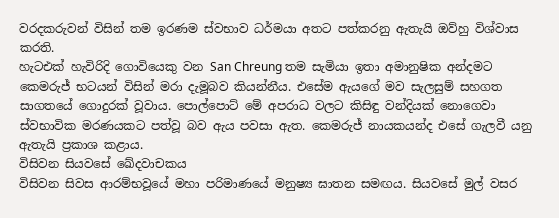වරදකරුවන් විසින් තම ඉරණම ස්වභාව ධර්මයා අතට පත්කරනු ඇතැයි ඔව්හු විශ්වාස කරති.
හැටඑක් හැවිරිදි ගොවියෙකු වන San Chreung තම සැමියා ඉතා අමානුෂික අන්දමට කෙමරුජ් භටයන් විසින් මරා දැමූබව කියන්නීය. එසේම ඇයගේ මව සැලසුම් සහගත සාගතයේ ගොදුරක් වූවාය. පොල්පොට් මේ අපරාධ වලට කිසිඳු වන්දියක් නොගෙවා ස්වභාවික මරණයකට පත්වූ බව ඇය පවසා ඇත. කෙමරුජ් නායකයන්ද එසේ ගැලවී යනු ඇතැයි ප්‍රකාශ කළාය.
විසිවන සියවසේ ඛේදවාචකය
විසිවන සිවස ආරම්භවූයේ මහා පරිමාණයේ මනුෂ්‍ය ඝාතන සමඟය. සියවසේ මුල් වසර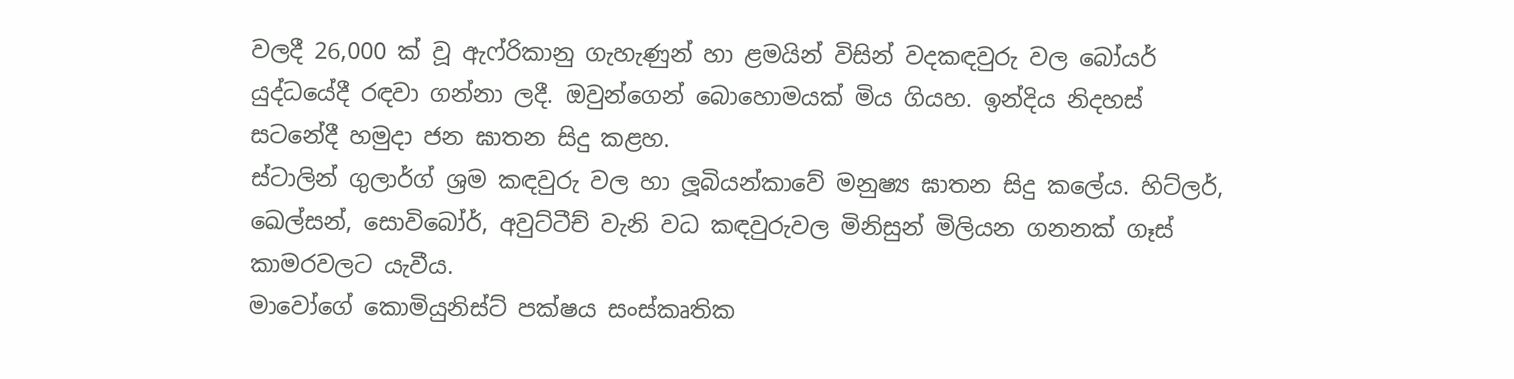වලදී 26,000 ක් වූ ඇෆ්රිකානු ගැහැණුන් හා ළමයින් විසින් වදකඳවුරු වල බෝයර් යුද්ධයේදී රඳවා ගන්නා ලදී. ඔවුන්ගෙන් බොහොමයක් මිය ගියහ. ඉන්දිය නිදහස් සටනේදී හමුදා ජන ඝාතන සිදු කළහ.
ස්ටාලින් ගුලාර්ග් ශ්‍රම කඳවුරු වල හා ලූබියන්කාවේ මනුෂ්‍ය ඝාතන සිදු කලේය. හිට්ලර්, ඛෙල්සන්, සොවිබෝර්, අවුට්ටීච් වැනි වධ කඳවුරුවල මිනිසුන් මිලියන ගනනක් ගෑස් කාමරවලට යැවීය.
මාවෝගේ කොමියුනිස්ට් පක්ෂය සංස්කෘතික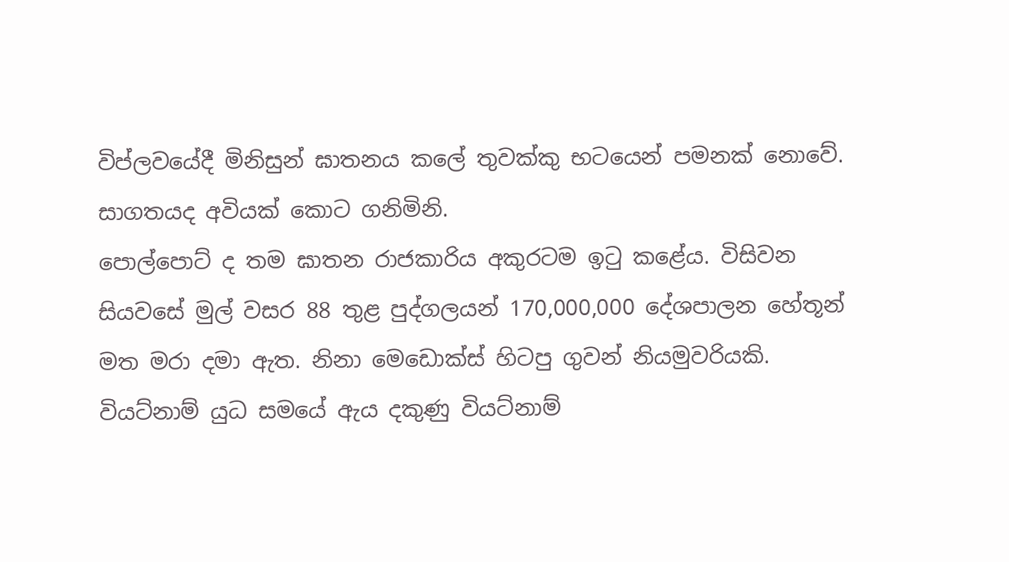විප්ලවයේදී මිනිසුන් ඝාතනය කලේ තුවක්කු භටයෙන් පමනක් නොවේ. සාගතයද අවියක් කොට ගනිමිනි.
පොල්පොට් ද තම ඝාතන රාජකාරිය අකුරටම ඉටු කළේය. විසිවන සියවසේ මුල් වසර 88 තුළ පුද්ගලයන් 170,000,000 දේශපාලන හේතූන් මත මරා දමා ඇත. නිනා මෙඩොක්ස් හිටපු ගුවන් නියමුවරියකි. වියට්නාම් යුධ සමයේ ඇය දකුණු වියට්නාම්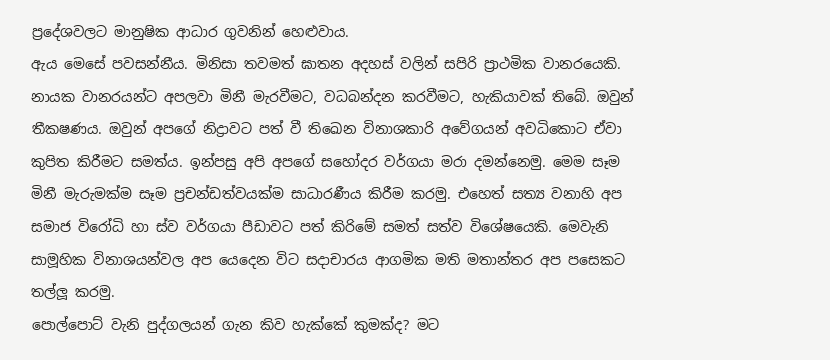ප්‍රදේශවලට මානුෂික ආධාර ගුවනින් හෙළුවාය.
ඇය මෙසේ පවසන්නීය. මිනිසා තවමත් ඝාතන අදහස් වලින් සපිරි ප්‍රාථමික වානරයෙකි. නායක වානරයන්ට අපලවා මිනී මැරවීමට, වධබන්දන කරවීමට, හැකියාවක් තිබේ. ඔවුන් තීක‍ෂණය. ඔවුන් අපගේ නිද්‍රාවට පත් වී තිඛෙන විනාශකාරි අවේගයන් අවධිකොට ඒවා කුපිත කිරීමට සමත්ය. ඉන්පසු අපි අපගේ සහෝදර වර්ගයා මරා දමන්නෙමු. මෙම සෑම මිනී මැරුමක්ම සෑම ප්‍රචන්ඩත්වයක්ම සාධාරණීය කිරීම කරමු. එහෙත් සත්‍ය වනාහි අප සමාජ විරෝධි හා ස්ව වර්ගයා පීඩාවට පත් කිරිමේ සමත් සත්ව විශේෂයෙකි. මෙවැනි සාමූහික විනාශයන්වල අප යෙදෙන විට සදාචාරය ආගමික මති මතාන්තර අප පසෙකට තල්ලූ කරමු.
පොල්පොට් වැනි පුද්ගලයන් ගැන කිව හැක්කේ කුමක්ද? මට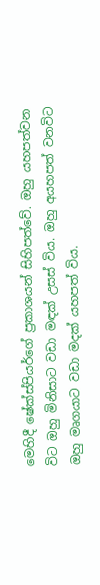මෙහිදී ෂේක්ස්පියර්ගේ ප්‍රකාශයන් සිහිපත්වේ. ඔහු යහපත්වන විට ඔහු මිනිසාට වඩා මඳක් උසස් විය. ඔහු අයහපත් වනවිට ඔහු මෘගයාට වඩා මදක් යහපත් විය.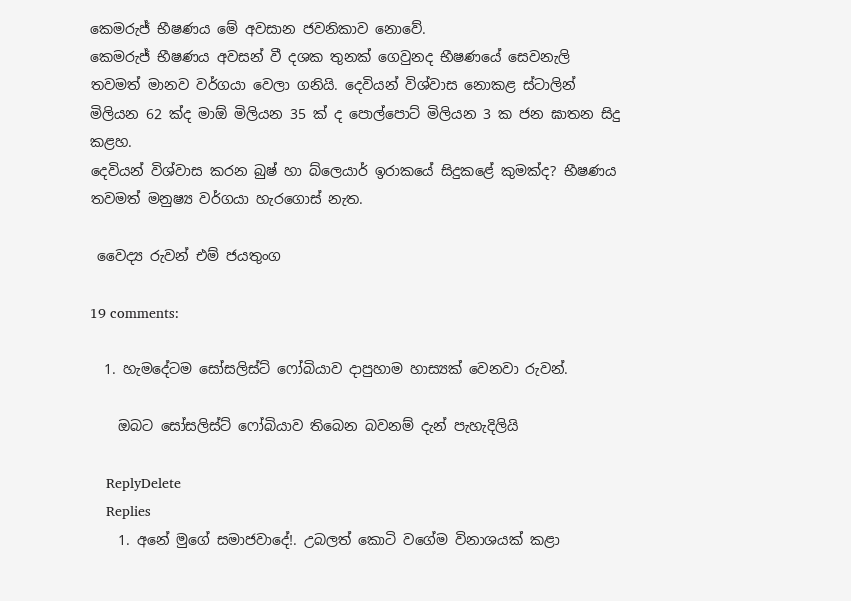කෙමරුජ් භීෂණය මේ අවසාන ජවනිකාව නොවේ.
කෙමරුජ් භීෂණය අවසන් වී දශක තුනක් ගෙවුනද භීෂණයේ සෙවනැලි තවමත් මානව වර්ගයා වෙලා ගනියි. දෙවියන් විශ්වාස නොකළ ස්ටාලින් මිලියන 62 ක්ද මාඕ මිලියන 35 ක් ද පොල්පොට් මිලියන 3 ක ජන ඝාතන සිදු කළහ.
දෙවියන් විශ්වාස කරන බුෂ් හා බ්ලෙයාර් ඉරාකයේ සිදුකළේ කුමක්ද? භීෂණය තවමත් මනුෂ්‍ය වර්ගයා හැරගොස් නැත.

 වෛද්‍ය රුවන් එම් ජයතුංග

19 comments:

  1. හැමදේටම සෝසලිස්ට් ෆෝබියාව දාපුහාම හාස්‍යක් වෙනවා රුවන්.

    ඔබට සෝසලිස්ට් ෆෝබියාව තිබෙන බවනම් දැන් පැහැදිලියි

    ReplyDelete
    Replies
    1. අනේ මුගේ සමාජවාදේ!. උබලත් කොටි වගේම විනාශයක් කළා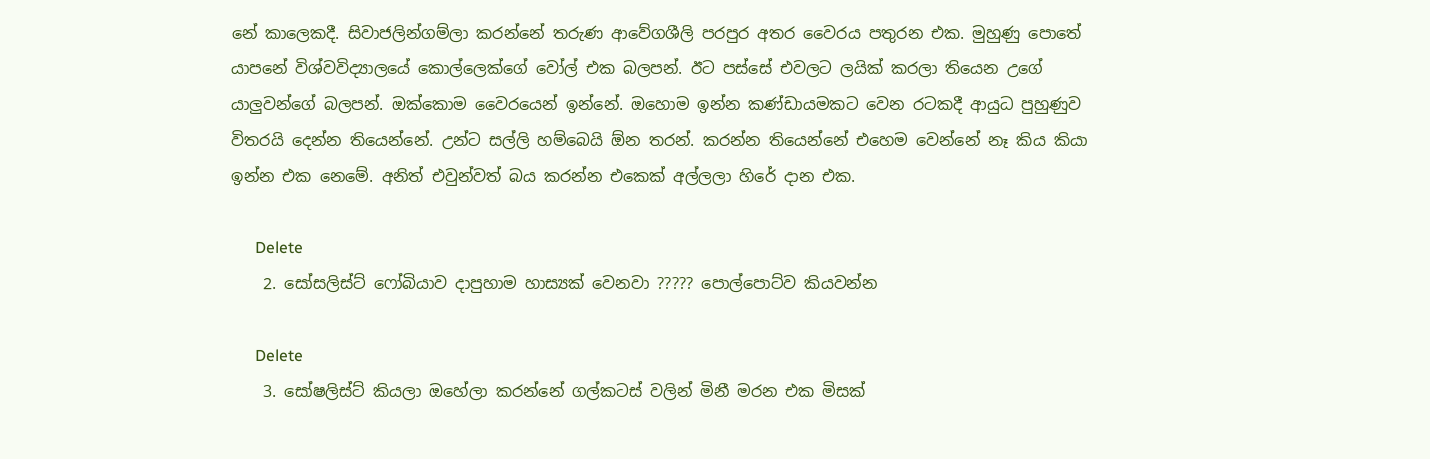නේ කාලෙකදී. සිවාජලින්ගම්ලා කරන්නේ තරුණ ආවේගශීලි පරපුර අතර වෛරය පතුරන එක. මුහුණු පොතේ යාපනේ විශ්වවිද්‍යාලයේ කොල්ලෙක්ගේ වෝල් එක බලපන්. ඊට පස්සේ එවලට ලයික් කරලා තියෙන උගේ යාලුවන්ගේ බලපන්. ඔක්කොම වෛරයෙන් ඉන්නේ. ඔහොම ඉන්න කණ්ඩායමකට වෙන රටකදී ආයුධ පුහුණුව විතරයි දෙන්න තියෙන්නේ. උන්ට සල්ලි හම්බෙයි ඕන තරන්. කරන්න තියෙන්නේ එහෙම වෙන්නේ නෑ කිය කියා ඉන්න එක නෙමේ. අනිත් එවුන්වත් බය කරන්න එකෙක් අල්ලලා හිරේ දාන එක.

      Delete
    2. සෝසලිස්ට් ෆෝබියාව දාපුහාම හාස්‍යක් වෙනවා ????? පොල්පොට්ව කියවන්න

      Delete
    3. සෝෂලිස්ට් කියලා ඔහේලා කරන්නේ ගල්කටස් වලින් මිනී මරන එක මිසක්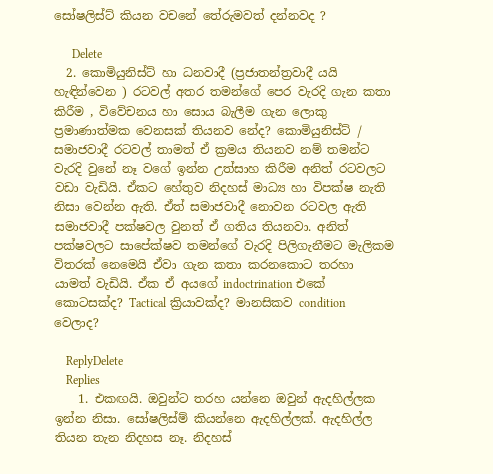සෝෂලිස්ට් කියන වචනේ තේරුමවත් දන්නවද ?

      Delete
  2. කොමියුනිස්ට් හා ධනවාදී (ප්‍රජාතන්ත්‍රවාදී යයි හැඳින්වෙන ) රටවල් අතර තමන්ගේ පෙර වැරදි ගැන කතා කිරීම , විවේචනය හා සොය බැලීම ගැන ලොකු ප්‍රමාණාත්මක වෙනසක් තියනව නේද? කොමියුනිස්ට් / සමාජවාදී රටවල් තාමත් ඒ ක්‍රමය තියනව නම් තමන්ට වැරදි වුනේ නෑ වගේ ඉන්න උත්සාහ කිරීම අනිත් රටවලට වඩා වැඩියි. ඒකට හේතුව නිදහස් මාධ්‍ය හා විපක්ෂ නැති නිසා වෙන්න ඇති. ඒත් සමාජවාදී නොවන රටවල ඇති සමාජවාදී පක්ෂවල වුනත් ඒ ගතිය තියනවා. අනිත් පක්ෂවලට සාපේක්ෂව තමන්ගේ වැරදි පිලිගැනීමට මැලිකම විතරක් නෙමෙයි ඒවා ගැන කතා කරනකොට තරහා යාමත් වැඩියි. ඒක ඒ අයගේ indoctrination එකේ කොටසක්ද? Tactical ක්‍රියාවක්ද? මානසිකව condition වෙලාද?

    ReplyDelete
    Replies
    1. එකඟයි. ඔවුන්ට තරහ යන්නෙ ඔවුන් ඇදහිල්ලක ඉන්න නිසා. සෝෂලිස්ම් කියන්නෙ ඇදහිල්ලක්. ඇදහිල්ල තියන තැන නිදහස නෑ. නිදහස්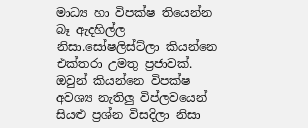මාධ්‍ය හා විපක්ෂ තියෙන්න බෑ ඇදහිල්ල නිසා.සෝෂලිස්ට්ලා කියන්නෙ එක්තරා උමතු ප්‍රජාවක්. ඔවුන් කියන්නෙ විපක්ෂ අවශ්‍ය නැතිලු විප්ලවයෙන් සියළු ප්‍රශ්න විසදිලා නිසා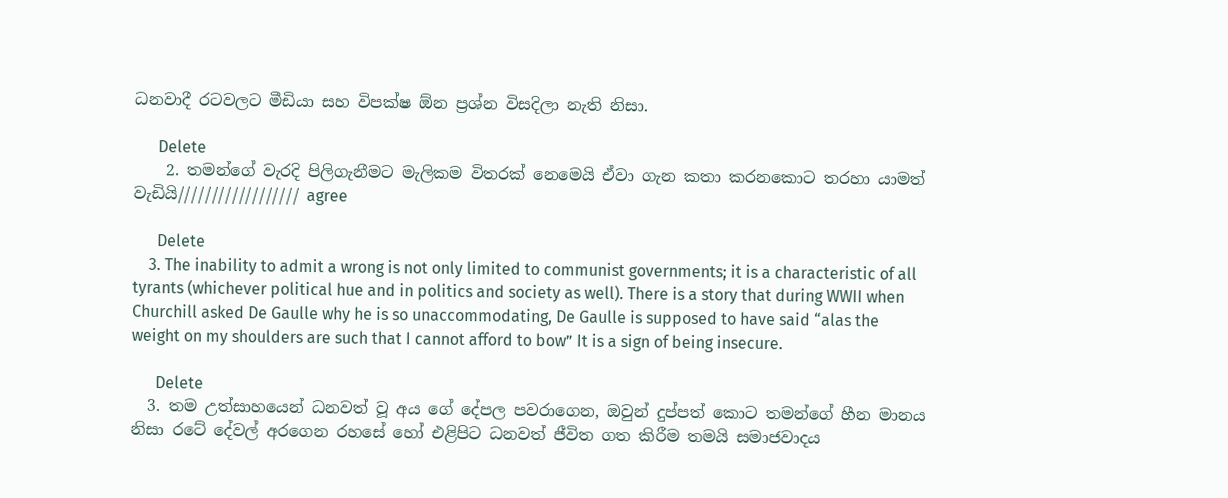ධනවාදී රටවලට මීඩියා සහ විපක්ෂ ඕන ප්‍රශ්න විසදිලා නැති නිසා.

      Delete
    2. තමන්ගේ වැරදි පිලිගැනීමට මැලිකම විතරක් නෙමෙයි ඒවා ගැන කතා කරනකොට තරහා යාමත් වැඩියි////////////////// agree

      Delete
    3. The inability to admit a wrong is not only limited to communist governments; it is a characteristic of all tyrants (whichever political hue and in politics and society as well). There is a story that during WWII when Churchill asked De Gaulle why he is so unaccommodating, De Gaulle is supposed to have said “alas the weight on my shoulders are such that I cannot afford to bow” It is a sign of being insecure.

      Delete
  3. තම උත්සාහයෙන් ධනවත් වූ අය ගේ දේපල පවරාගෙන, ඔවුන් දුප්පත් කොට තමන්ගේ හීන මානය නිසා රටේ දේවල් අරගෙන රහසේ හෝ එළිපිට ධනවත් ජීවිත ගත කිරීම තමයි සමාජවාදය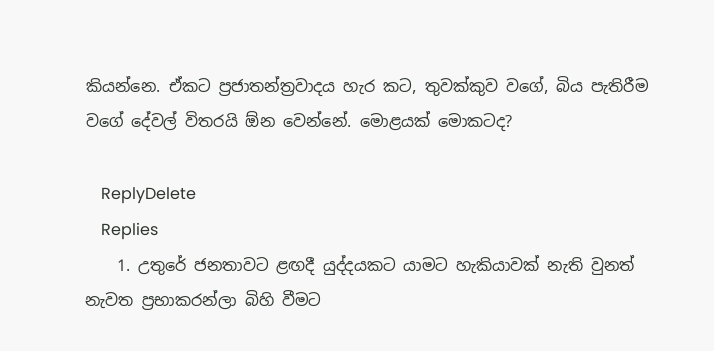කියන්නෙ. ඒකට ප්‍රජාතන්ත්‍රවාදය හැර කට, තුවක්කුව වගේ, බිය පැතිරීම වගේ දේවල් විතරයි ඕන වෙන්නේ. මොළයක් මොකටද?

    ReplyDelete
    Replies
    1. උතුරේ ජනතාවට ළඟදී යුද්දයකට යාමට හැකියාවක් නැති වුනත් නැවත ප්‍රභාකරන්ලා බිහි වීමට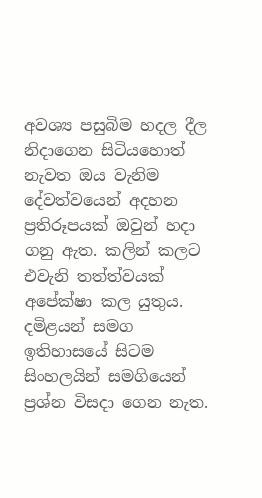අවශ්‍ය පසුබිම හදල දීල නිදාගෙන සිටියහොත් නැවත ඔය වැනිම දේවත්වයෙන් අදහන ප්‍රතිරූපයක් ඔවුන් හදා ගනු ඇත. කලින් කලට එවැනි තත්ත්වයක් අපේක්ෂා කල යුතුය. දමිළයන් සමග ඉතිහාසයේ සිටම සිංහලයින් සමගියෙන් ප්‍රශ්න විසදා ගෙන නැත.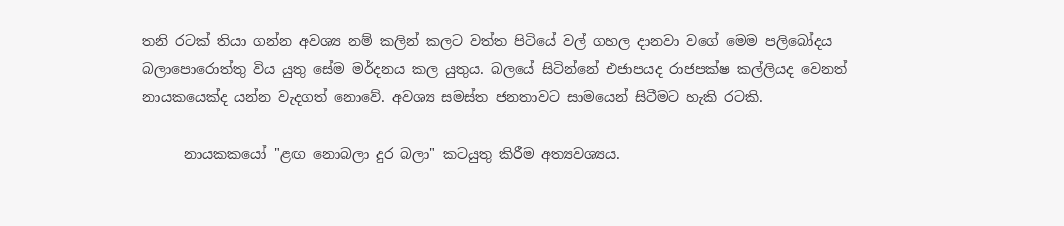තනි රටක් තියා ගන්න අවශ්‍ය නම් කලින් කලට වත්ත පිටියේ වල් ගහල දානවා වගේ මෙම පලිබෝදය බලාපොරොත්තු විය යුතු සේම මර්දනය කල යුතුය. බලයේ සිටින්නේ එජාපයද රාජපක්ෂ කල්ලියද වෙනත් නායකයෙක්ද යන්න වැදගත් නොවේ. අවශ්‍ය සමස්ත ජනතාවට සාමයෙන් සිටීමට හැකි රටකි.

      නායකකයෝ "ළඟ නොබලා දුර බලා" කටයුතු කිරීම අත්‍යවශ්‍යය.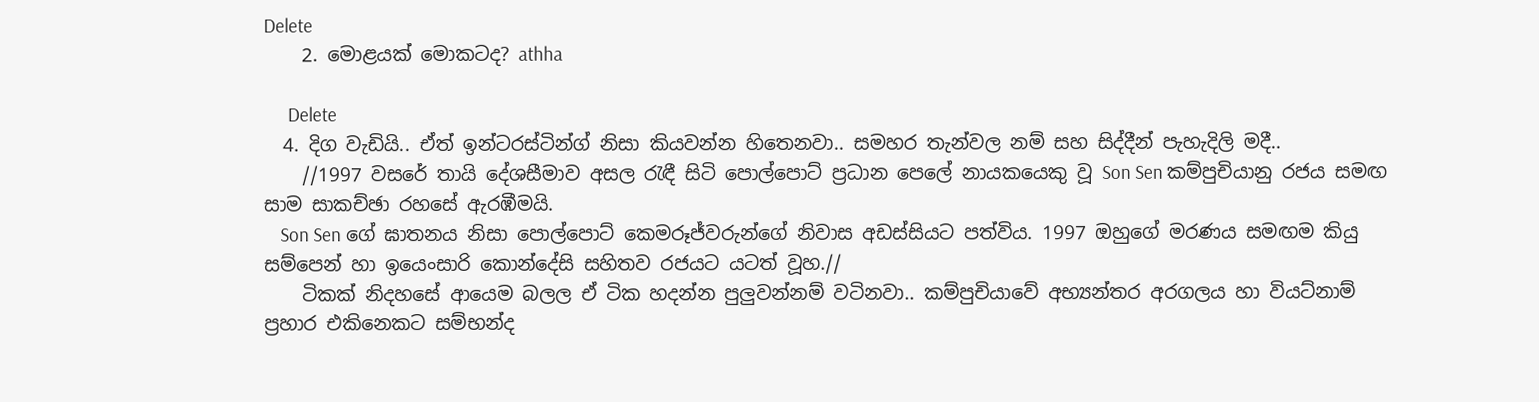Delete
    2. මොළයක් මොකටද? athha

      Delete
  4. දිග වැඩියි.. ඒත් ඉන්ටරස්ටින්ග් නිසා කියවන්න හිතෙනවා.. සමහර තැන්වල නම් සහ සිද්දීන් පැහැදිලි මදී..
    //1997 වසරේ තායි දේශසීමාව අසල රැඳී සිටි පොල්පොට් ප්‍රධාන පෙලේ නායකයෙකු වූ Son Sen කම්පුචියානු රජය සමඟ සාම සාකච්ඡා රහසේ ඇරඹීමයි.
    Son Sen ගේ ඝාතනය නිසා පොල්පොට් කෙමරූජ්වරුන්ගේ නිවාස අඩස්සියට පත්විය. 1997 ඔහුගේ මරණය සමඟම කියු සම්පෙන් හා ඉයෙංසාරි කොන්දේසි සහිතව රජයට යටත් වූහ.//
    ටිකක් නිදහසේ ආයෙම බලල ඒ ටික හදන්න පුලුවන්නම් වටිනවා.. කම්පුචියාවේ අභ්‍යන්තර අරගලය හා වියට්නාම් ප්‍රහාර එකිනෙකට සම්භන්ද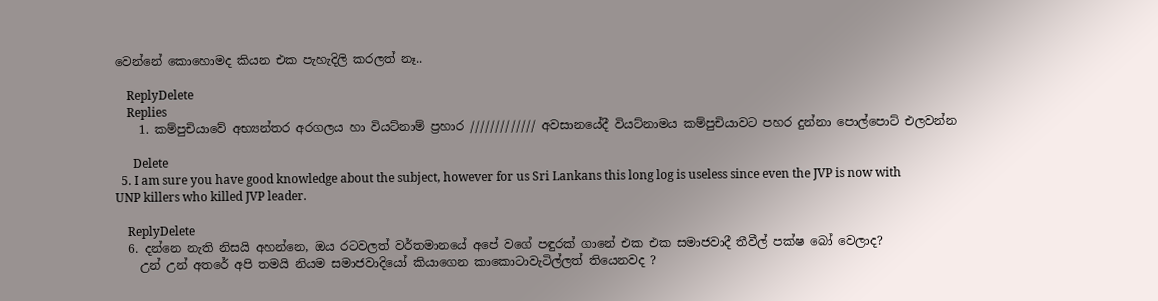වෙන්නේ කොහොමද කියන එක පැහැදිලි කරලත් නෑ..

    ReplyDelete
    Replies
    1. කම්පුචියාවේ අභ්‍යන්තර අරගලය හා වියට්නාම් ප්‍රහාර ///////////// අවසානයේදී වියට්නාමය කම්පුචියාවට පහර දුන්නා පොල්පොට් එලවන්න

      Delete
  5. I am sure you have good knowledge about the subject, however for us Sri Lankans this long log is useless since even the JVP is now with UNP killers who killed JVP leader.

    ReplyDelete
  6. දන්නෙ නැති නිසයි අහන්නෙ, ඔය රටවලත් වර්තමානයේ අපේ වගේ පඳුරක් ගානේ එක එක සමාජවාදී තීවීල් පක්ෂ බෝ වෙලාද?
    උන් උන් අතරේ අපි තමයි නියම සමාජවාදියෝ කියාගෙන කාකොටාවැටිල්ලත් තියෙනවද ?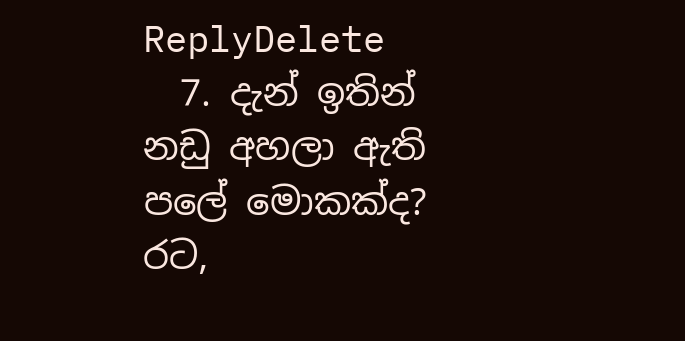ReplyDelete
  7. දැන් ඉතින් නඩු අහලා ඇති පලේ මොකක්ද? රට,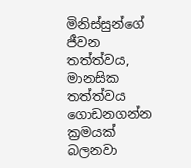මිනිස්සුන්ගේ ජීවන තත්ත්වය, මානසික තත්ත්වය ගොඩනගන්න ක්‍රමයක් බලනවා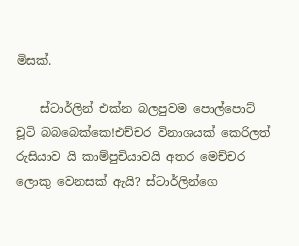මිසක්.

    ස්ටාර්ලින් එක්න බලපුවම පොල්පොට් චූටි බබබෙක්කෙ!එච්චර විනාශයක් කෙරිලත් රුසියාව යි කාම්පුචියාවයි අතර මෙච්චර ලොකු වෙනසක් ඇයි? ස්ටාර්ලින්ගෙ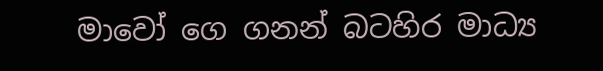මාවෝ ගෙ ගනන් බටහිර මාධ්‍ය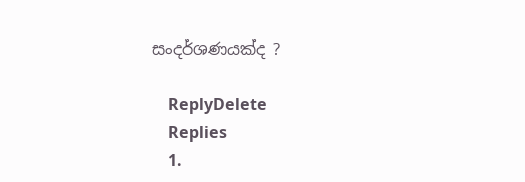සංදර්ශණයක්ද ?

    ReplyDelete
    Replies
    1.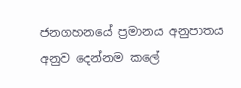ජනගහනයේ ප්‍රමානය අනුපාතය අනුව දෙන්නම කලේ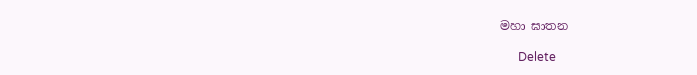මහා ඝාතන

      Delete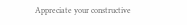Appreciate your constructive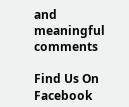and meaningful comments

Find Us On Facebook